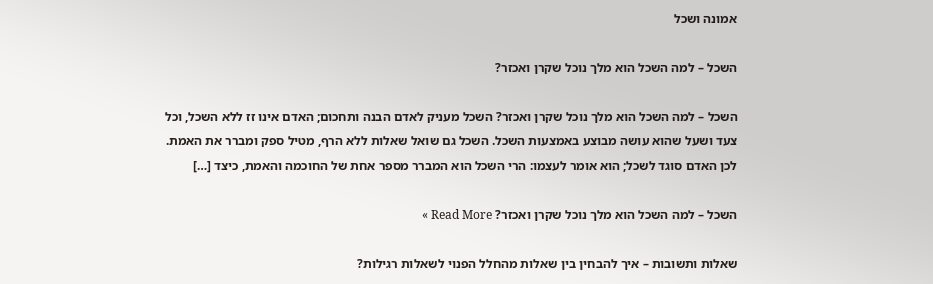אמונה ושכל

השכל – למה השכל הוא מלך נוכל שקרן ואכזר?

השכל – למה השכל הוא מלך נוכל שקרן ואכזר? השכל מעניק לאדם הבנה ותחכום; האדם אינו זז ללא השכל, וכל צעד ושעל שהוא עושה מבוצע באמצעות השכל. השכל גם שואל שאלות ללא הרף, מטיל ספק ומברר את האמת. לכן האדם סוגד לשכל; הוא אומר לעצמו: הרי השכל הוא המברר מספר אחת של החוכמה והאמת, כיצד […]

השכל – למה השכל הוא מלך נוכל שקרן ואכזר? Read More »

שאלות ותשובות – איך להבחין בין שאלות מהחלל הפנוי לשאלות רגילות?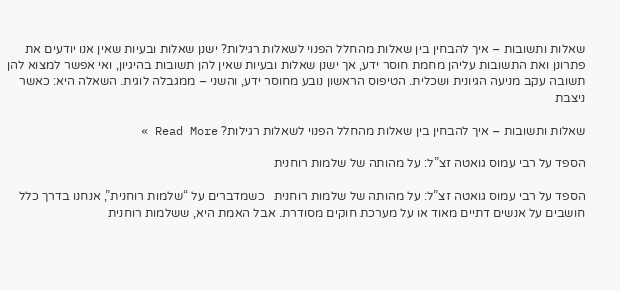שאלות ותשובות – איך להבחין בין שאלות מהחלל הפנוי לשאלות רגילות? ישנן שאלות ובעיות שאין אנו יודעים את פתרונן ואת התשובות עליהן מחמת חוסר ידע, אך ישנן שאלות ובעיות שאין להן תשובות בהיגיון, ואי אפשר למצוא להן תשובה עקב מניעה הגיונית ושכלית. הטיפוס הראשון נובע מחוסר ידע, והשני – ממגבלה לוגית. השאלה היא: כאשר ניצבת

שאלות ותשובות – איך להבחין בין שאלות מהחלל הפנוי לשאלות רגילות? Read More »

הספד על רבי עמוס גואטה זצ”ל: על מהותה של שלמות רוחנית

הספד על רבי עמוס גואטה זצ”ל: על מהותה של שלמות רוחנית   כשמדברים על “שלמות רוחנית”, אנחנו בדרך כלל חושבים על אנשים דתיים מאוד או על מערכת חוקים מסודרת. אבל האמת היא, ששלמות רוחנית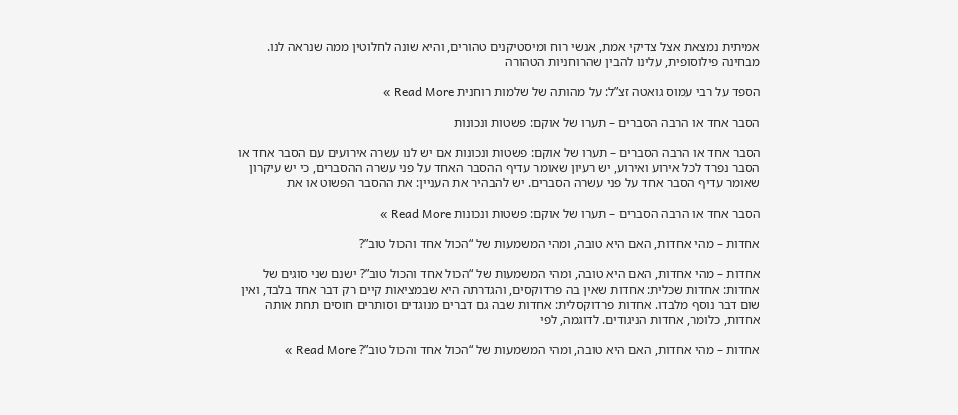אמיתית נמצאת אצל צדיקי אמת, אנשי רוח ומיסטיקנים טהורים, והיא שונה לחלוטין ממה שנראה לנו. מבחינה פילוסופית, עלינו להבין שהרוחניות הטהורה

הספד על רבי עמוס גואטה זצ”ל: על מהותה של שלמות רוחנית Read More »

הסבר אחד או הרבה הסברים – תערו של אוקם: פשטות ונכונות

הסבר אחד או הרבה הסברים – תערו של אוקם: פשטות ונכונות אם יש לנו עשרה אירועים עם הסבר אחד או הסבר נפרד לכל אירוע ואירוע, יש רעיון שאומר עדיף ההסבר האחד על פני עשרה ההסברים, כי יש עיקרון שאומר עדיף הסבר אחד על פני עשרה הסברים. יש להבהיר את העניין: את ההסבר הפשוט או את

הסבר אחד או הרבה הסברים – תערו של אוקם: פשטות ונכונות Read More »

אחדות – מהי אחדות, האם היא טובה, ומהי המשמעות של “הכול אחד והכול טוב”?

אחדות – מהי אחדות, האם היא טובה, ומהי המשמעות של “הכול אחד והכול טוב”? ישנם שני סוגים של אחדות: אחדות שכלית: אחדות שאין בה פרדוקסים, והגדרתה היא שבמציאות קיים רק דבר אחד בלבד, ואין שום דבר נוסף מלבדו. אחדות פרדוקסלית: אחדות שבה גם דברים מנוגדים וסותרים חוסים תחת אותה אחדות, כלומר, אחדות הניגודים. לדוגמה, לפי

אחדות – מהי אחדות, האם היא טובה, ומהי המשמעות של “הכול אחד והכול טוב”? Read More »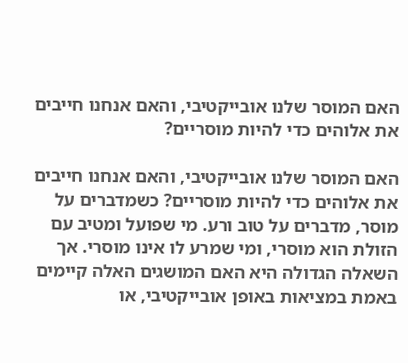האם המוסר שלנו אובייקטיבי, והאם אנחנו חייבים את אלוהים כדי להיות מוסריים?

האם המוסר שלנו אובייקטיבי, והאם אנחנו חייבים את אלוהים כדי להיות מוסריים? כשמדברים על מוסר, מדברים על טוב ורע. מי שפועל ומטיב עם הזולת הוא מוסרי, ומי שמרע לו אינו מוסרי. אך השאלה הגדולה היא האם המושגים האלה קיימים באמת במציאות באופן אובייקטיבי, או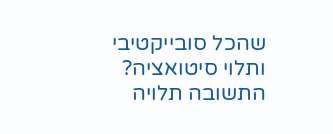שהכל סובייקטיבי ותלוי סיטואציה? התשובה תלויה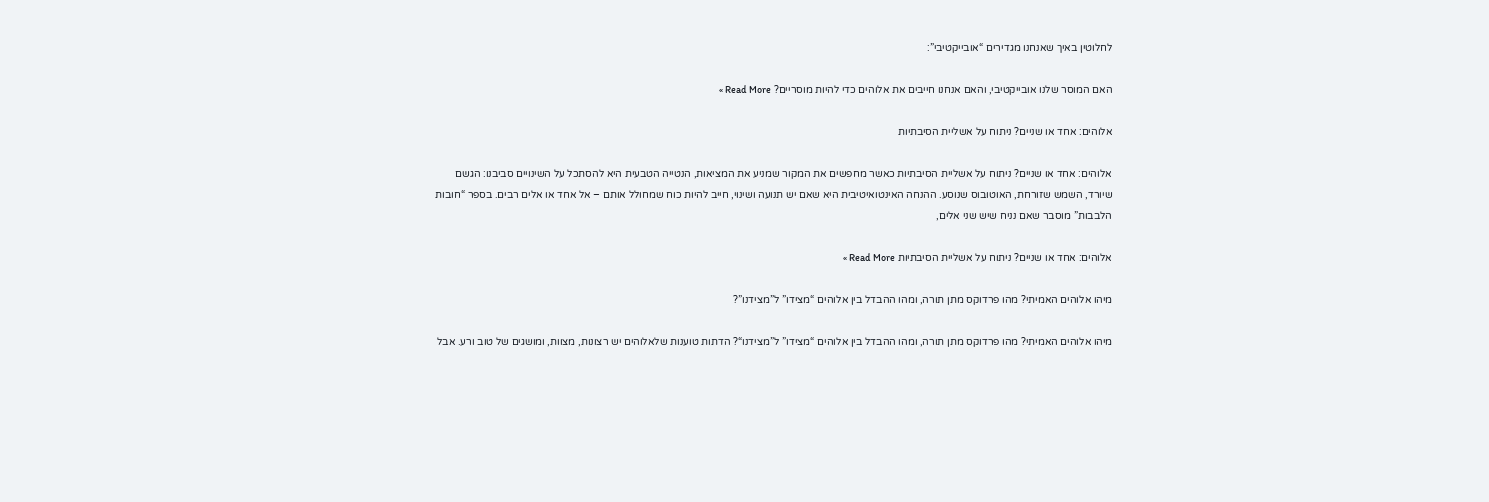לחלוטין באיך שאנחנו מגדירים “אובייקטיבי”:

האם המוסר שלנו אובייקטיבי, והאם אנחנו חייבים את אלוהים כדי להיות מוסריים? Read More »

אלוהים: אחד או שניים? ניתוח על אשליית הסיבתיות

אלוהים: אחד או שניים? ניתוח על אשליית הסיבתיות כאשר מחפשים את המקור שמניע את המציאות, הנטייה הטבעית היא להסתכל על השינויים סביבנו: הגשם שיורד, השמש שזורחת, האוטובוס שנוסע. ההנחה האינטואיטיבית היא שאם יש תנועה ושינוי, חייב להיות כוח שמחולל אותם – אל אחד או אלים רבים. בספר “חובות הלבבות” מוסבר שאם נניח שיש שני אלים,

אלוהים: אחד או שניים? ניתוח על אשליית הסיבתיות Read More »

מיהו אלוהים האמיתי? מהו פרדוקס מתן תורה, ומהו ההבדל בין אלוהים “מצידו” ל”מצידנו”?

מיהו אלוהים האמיתי? מהו פרדוקס מתן תורה, ומהו ההבדל בין אלוהים “מצידו” ל”מצידנו“? הדתות טוענות שלאלוהים יש רצונות, מצוות, ומושגים של טוב ורע. אבל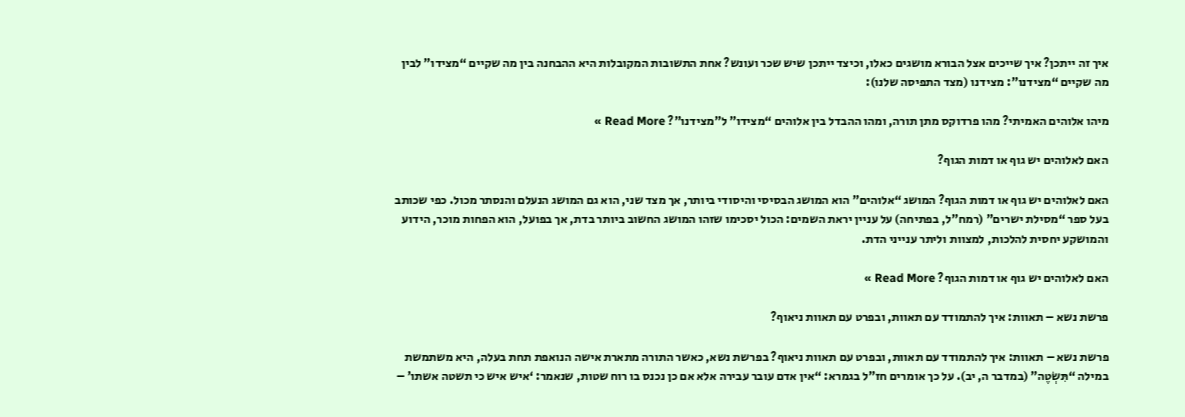איך זה ייתכן? איך שייכים אצל הבורא מושגים כאלו, וכיצד ייתכן שיש שכר ועונש? אחת התשובות המקובלות היא ההבחנה בין מה שקיים “מצידו” לבין מה שקיים “מצידנו”: מצידנו (מצד התפיסה שלנו):

מיהו אלוהים האמיתי? מהו פרדוקס מתן תורה, ומהו ההבדל בין אלוהים “מצידו” ל”מצידנו”? Read More »

האם לאלוהים יש גוף או דמות הגוף?

האם לאלוהים יש גוף או דמות הגוף? המושג “אלוהים” הוא המושג הבסיסי והיסודי ביותר, אך מצד שני, הוא גם המושג הנעלם והנסתר מכול. כפי שכותב בעל ספר “מסילת ישרים” (רמח”ל, בפתיחה) על עניין יראת השמים: הכול יסכימו שזהו המושג החשוב ביותר בדת, אך בפועל, הוא הפחות מוכר, הידוע והמושקע יחסית להלכות, למצוות וליתר ענייני הדת.

האם לאלוהים יש גוף או דמות הגוף? Read More »

פרשת נשא – תאוות: איך להתמודד עם תאוות, ובפרט עם תאוות ניאוף?

פרשת נשא – תאוות: איך להתמודד עם תאוות, ובפרט עם תאוות ניאוף? בפרשת נשא, כאשר התורה מתארת אישה הנואפת תחת בעלה, היא משתמשת במילה “תִּשְׂטֶה” (במדבר ה, יב). על כך אומרים חז”ל בגמרא: “אין אדם עובר עבירה אלא אם כן נכנס בו רוח שטות, שנאמר: ‘איש איש כי תשטה אשתו’ –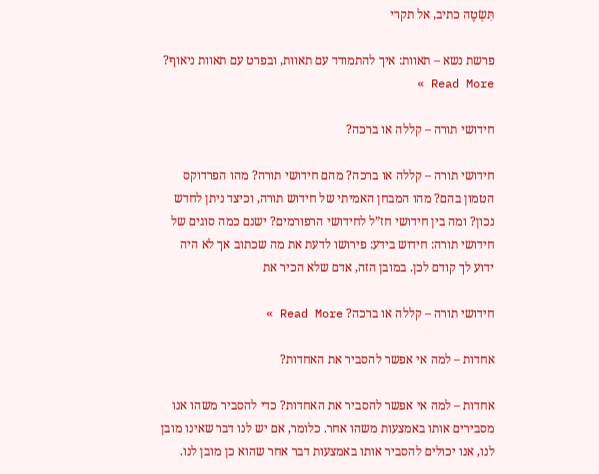תִּשְׂטֶה כתיב, אל תקרי

פרשת נשא – תאוות: איך להתמודד עם תאוות, ובפרט עם תאוות ניאוף? Read More »

חידושי תורה – קללה או ברכה?

חידושי תורה – קללה או ברכה? מהם חידושי תורה? מהו הפרדוקס הטמון בהם? מהו המבחן האמיתי של חידוש תורה, וכיצד ניתן לחדש נכון? ומה בין חידושי חז”ל לחידושי הרפורמים? ישנם כמה סוגים של חידושי תורה: חידוש בידע: פירושו לדעת את מה שכתוב אך לא היה ידוע לך קודם לכן. במובן הזה, אדם שלא הכיר את

חידושי תורה – קללה או ברכה? Read More »

אחדות – למה אי אפשר להסביר את האחדות?

אחדות – למה אי אפשר להסביר את האחדות? כדי להסביר משהו אנו מסבירים אותו באמצעות משהו אחר. כלומר, אם יש לנו דבר שאינו מובן לנו, אנו יכולים להסביר אותו באמצעות דבר אחר שהוא כן מובן לנו.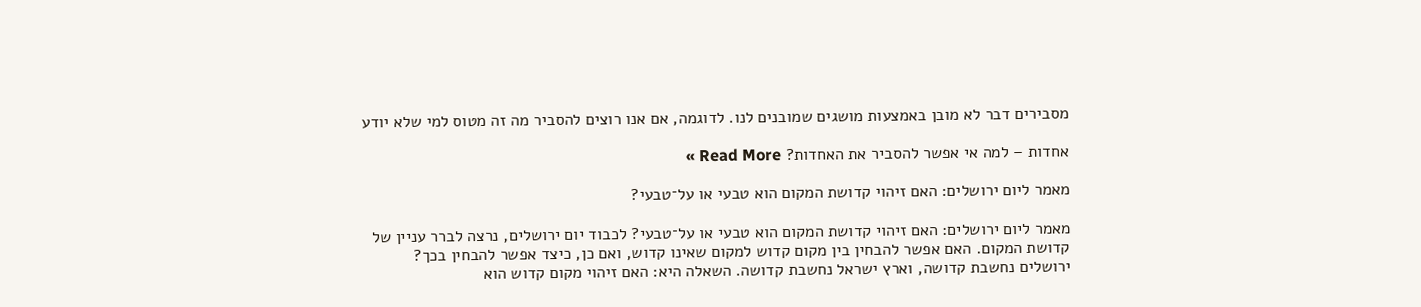מסבירים דבר לא מובן באמצעות מושגים שמובנים לנו. לדוגמה, אם אנו רוצים להסביר מה זה מטוס למי שלא יודע

אחדות – למה אי אפשר להסביר את האחדות? Read More »

מאמר ליום ירושלים: האם זיהוי קדושת המקום הוא טבעי או על־טבעי?

מאמר ליום ירושלים: האם זיהוי קדושת המקום הוא טבעי או על־טבעי? לכבוד יום ירושלים, נרצה לברר עניין של קדושת המקום. האם אפשר להבחין בין מקום קדוש למקום שאינו קדוש, ואם כן, כיצד אפשר להבחין בכך? ירושלים נחשבת קדושה, וארץ ישראל נחשבת קדושה. השאלה היא: האם זיהוי מקום קדוש הוא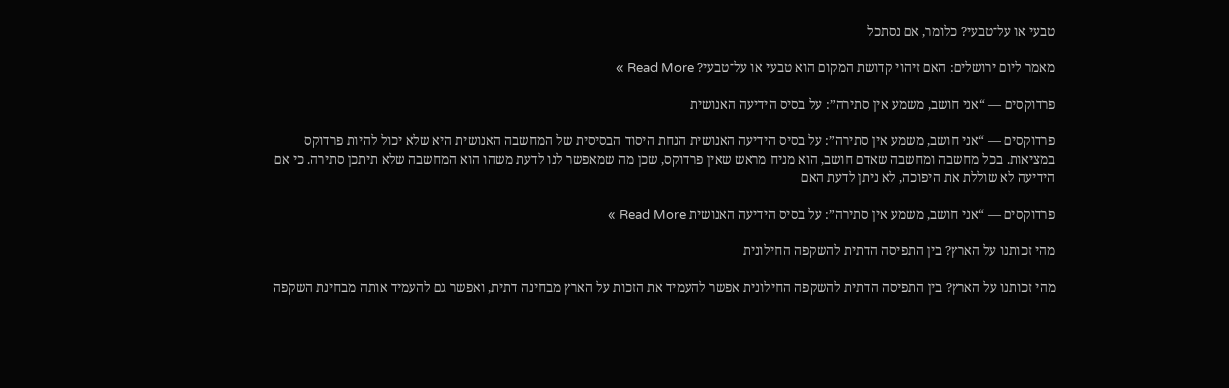טבעי או על־טבעי? כלומר, אם נסתכל

מאמר ליום ירושלים: האם זיהוי קדושת המקום הוא טבעי או על־טבעי? Read More »

פרדוקסים — “אני חושב, משמע אין סתירה”: על בסיס הידיעה האנושית

פרדוקסים — “אני חושב, משמע אין סתירה”: על בסיס הידיעה האנושית הנחת היסוד הבסיסית של המחשבה האנושית היא שלא יכול להיות פרדוקס במציאות. בכל מחשבה ומחשבה שאדם חושב, הוא מניח מראש שאין פרדוקס, שכן מה שמאפשר לנו לדעת משהו הוא המחשבה שלא תיתכן סתירה. כי אם הידיעה לא שוללת את היפוכה, לא ניתן לדעת האם

פרדוקסים — “אני חושב, משמע אין סתירה”: על בסיס הידיעה האנושית Read More »

מהי זכותנו על הארץ? בין התפיסה הדתית להשקפה החילונית

מהי זכותנו על הארץ? בין התפיסה הדתית להשקפה החילונית אפשר להעמיד את הזכות על הארץ מבחינה דתית, ואפשר גם להעמיד אותה מבחינת השקפה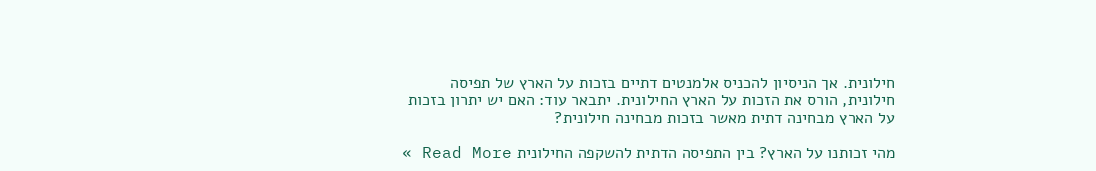חילונית. אך הניסיון להכניס אלמנטים דתיים בזכות על הארץ של תפיסה חילונית, הורס את הזכות על הארץ החילונית. יתבאר עוד: האם יש יתרון בזכות על הארץ מבחינה דתית מאשר בזכות מבחינה חילונית?

מהי זכותנו על הארץ? בין התפיסה הדתית להשקפה החילונית Read More »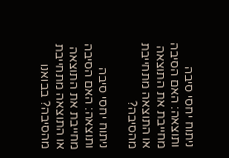ניתוח יחסי סיבה ותוצאה: האם הסיבה מחייבת את התוצאה או התוצאה מתחייבת מהסיבה?

ניתוח יחסי סיבה ותוצאה: האם הסיבה מחייבת את התוצאה או התוצאה מתחייבת מהסיבה? בבואנו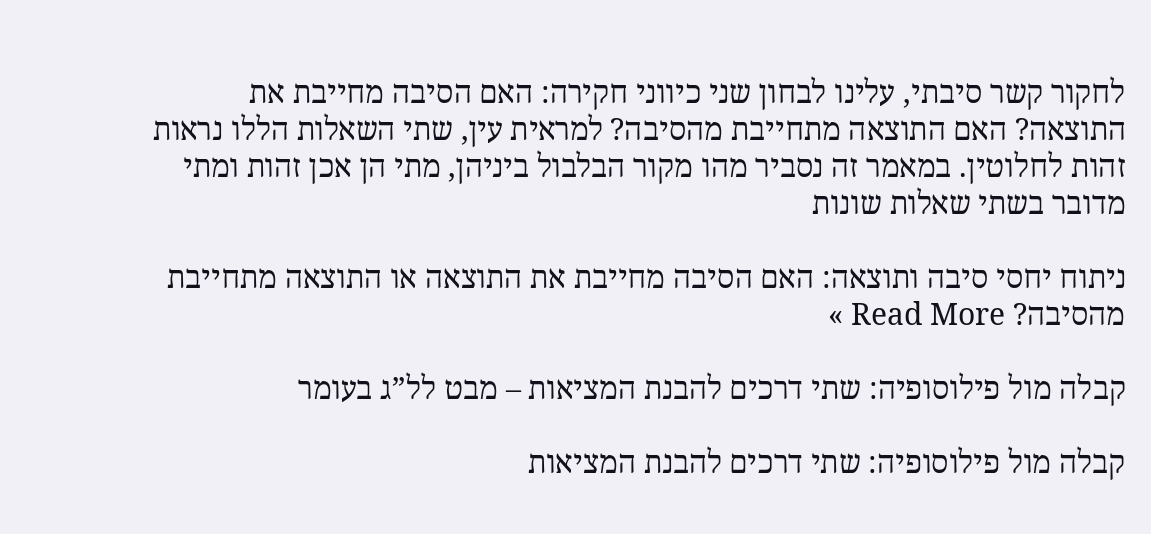לחקור קשר סיבתי, עלינו לבחון שני כיווני חקירה: האם הסיבה מחייבת את התוצאה? האם התוצאה מתחייבת מהסיבה? למראית עין, שתי השאלות הללו נראות זהות לחלוטין. במאמר זה נסביר מהו מקור הבלבול ביניהן, מתי הן אכן זהות ומתי מדובר בשתי שאלות שונות

ניתוח יחסי סיבה ותוצאה: האם הסיבה מחייבת את התוצאה או התוצאה מתחייבת מהסיבה? Read More »

קבלה מול פילוסופיה: שתי דרכים להבנת המציאות – מבט לל”ג בעומר

קבלה מול פילוסופיה: שתי דרכים להבנת המציאות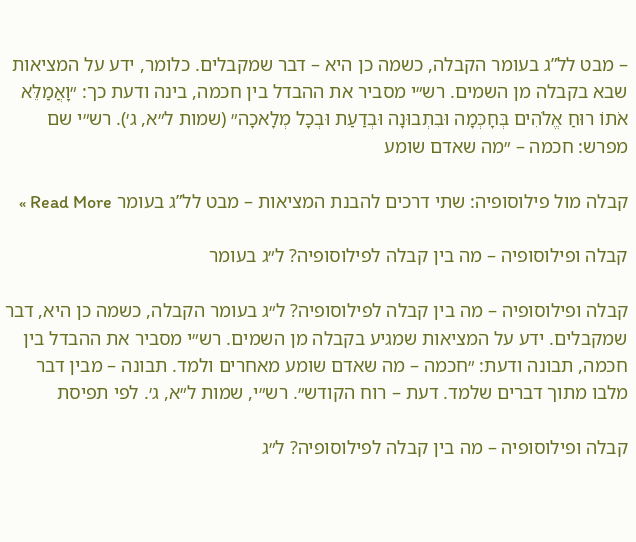– מבט לל”ג בעומר הקבלה, כשמה כן היא – דבר שמקבלים. כלומר, ידע על המציאות שבא בקבלה מן השמים. רש״י מסביר את ההבדל בין חכמה, בינה ודעת כך: ״וָאֲמַלֵּא אֹתוֹ רוּחַ אֱלֹהִים בְּחָכְמָה וּבִתְבוּנָה וּבְדַעַת וּבְכָל מְלָאכָה״ (שמות ל״א, ג׳). רש״י שם מפרש: חכמה – ״מה שאדם שומע

קבלה מול פילוסופיה: שתי דרכים להבנת המציאות – מבט לל”ג בעומר Read More »

קבלה ופילוסופיה – מה בין קבלה לפילוסופיה? ל״ג בעומר

קבלה ופילוסופיה – מה בין קבלה לפילוסופיה? ל״ג בעומר הקבלה, כשמה כן היא, דבר שמקבלים. ידע על המציאות שמגיע בקבלה מן השמים. רש״י מסביר את ההבדל בין חכמה, תבונה ודעת: ״חכמה – מה שאדם שומע מאחרים ולמד. תבונה – מבין דבר מלבו מתוך דברים שלמד. דעת – רוח הקודש״. רש״י, שמות ל״א, ג׳. לפי תפיסת

קבלה ופילוסופיה – מה בין קבלה לפילוסופיה? ל״ג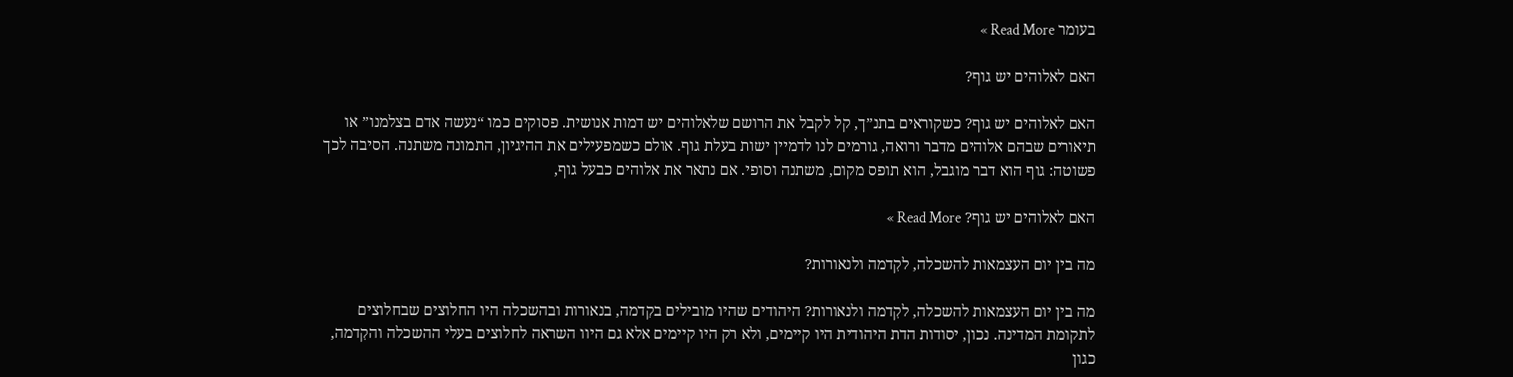בעומר Read More »

האם לאלוהים יש גוף?

האם לאלוהים יש גוף? כשקוראים בתנ”ך, קל לקבל את הרושם שלאלוהים יש דמות אנושית. פסוקים כמו “נעשה אדם בצלמנו” או תיאורים שבהם אלוהים מדבר ורואה, גורמים לנו לדמיין ישות בעלת גוף. אולם כשמפעילים את ההיגיון, התמונה משתנה. הסיבה לכך פשוטה: גוף הוא דבר מוגבל, הוא תופס מקום, משתנה וסופי. אם נתאר את אלוהים כבעל גוף,

האם לאלוהים יש גוף? Read More »

מה בין יום העצמאות להשכלה, לקִדמה ולנאורות?

מה בין יום העצמאות להשכלה, לקִדמה ולנאורות? היהודים שהיו מובילים בקִדמה, בנאורות ובהשכלה היו החלוצים שבחלוצים לתקומת המדינה. נכון, יסודות הדת היהודית היו קיימים, ולא רק היו קיימים אלא גם היוו השראה לחלוצים בעלי ההשכלה והקִדמה, כגון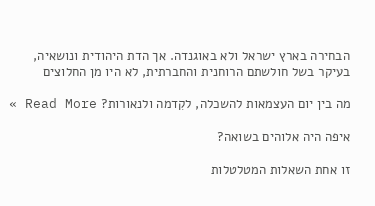הבחירה בארץ ישראל ולא באוגנדה. אך הדת היהודית ונושאיה, בעיקר בשל חולשתם הרוחנית והחברתית, לא היו מן החלוצים

מה בין יום העצמאות להשכלה, לקִדמה ולנאורות? Read More »

איפה היה אלוהים בשואה?

זו אחת השאלות המטלטלות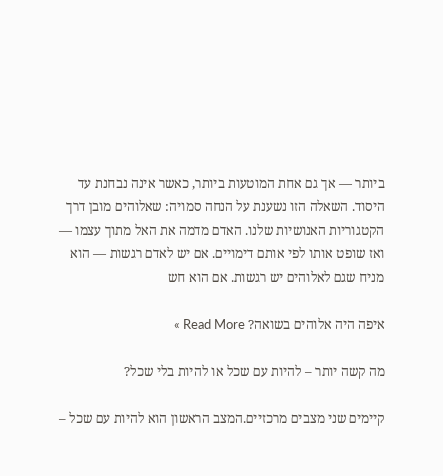ביותר — אך גם אחת המוטעות ביותר, כאשר אינה נבחנת עד היסוד. השאלה הזו נשענת על הנחה סמויה: שאלוהים מובן דרך הקטגוריות האנושיות שלנו. האדם מדמה את האל מתוך עצמו — ואז שופט אותו לפי אותם דימויים. אם יש לאדם רגשות — הוא מניח שגם לאלוהים יש רגשות. אם הוא חש

איפה היה אלוהים בשואה? Read More »

מה קשה יותר – להיות עם שכל או להיות בלי שכל?

קיימים שני מצבים מרכזיים.המצב הראשון הוא להיות עם שכל –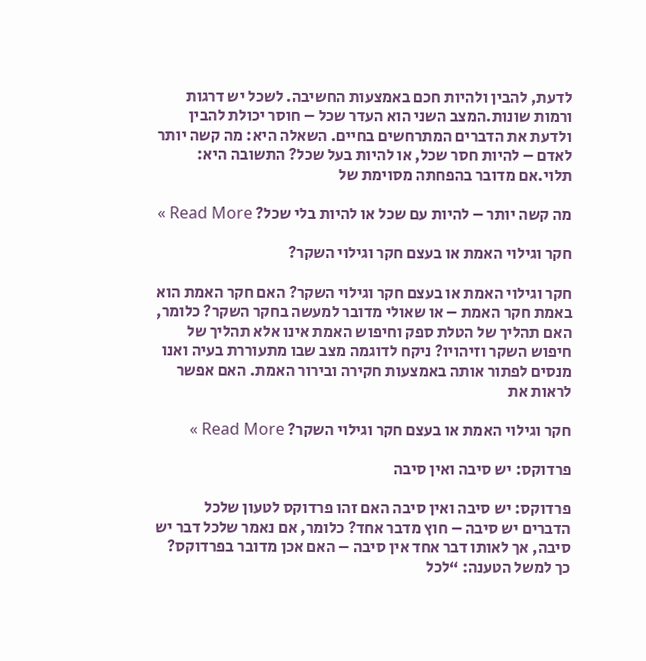לדעת, להבין ולהיות חכם באמצעות החשיבה. לשכל יש דרגות ורמות שונות.המצב השני הוא העדר שכל – חוסר יכולת להבין ולדעת את הדברים המתרחשים בחיים. השאלה היא: מה קשה יותר לאדם – להיות חסר שכל, או להיות בעל שכל? התשובה היא: תלוי.אם מדובר בהפחתה מסוימת של

מה קשה יותר – להיות עם שכל או להיות בלי שכל? Read More »

חקר וגילוי האמת או בעצם חקר וגילוי השקר?

חקר וגילוי האמת או בעצם חקר וגילוי השקר? האם חקר האמת הוא באמת חקר האמת – או שאולי מדובר למעשה בחקר השקר? כלומר, האם תהליך של הטלת ספק וחיפוש האמת אינו אלא תהליך של חיפוש השקר וזיהויו? ניקח לדוגמה מצב שבו מתעוררת בעיה ואנו מנסים לפתור אותה באמצעות חקירה ובירור האמת. האם אפשר לראות את

חקר וגילוי האמת או בעצם חקר וגילוי השקר? Read More »

פרדוקס: יש סיבה ואין סיבה

פרדוקס: יש סיבה ואין סיבה האם זהו פרדוקס לטעון שלכל הדברים יש סיבה – חוץ מדבר אחד? כלומר, אם נאמר שלכל דבר יש סיבה, אך לאותו דבר אחד אין סיבה – האם אכן מדובר בפרדוקס? כך למשל הטענה: “לכל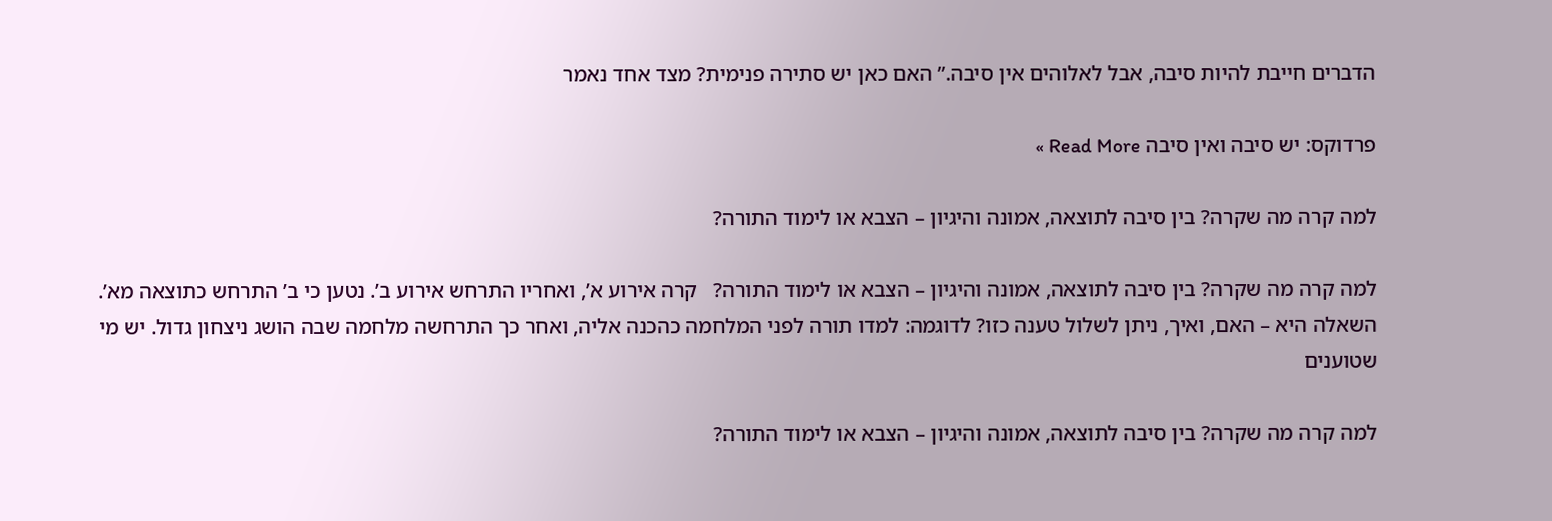הדברים חייבת להיות סיבה, אבל לאלוהים אין סיבה.” האם כאן יש סתירה פנימית? מצד אחד נאמר

פרדוקס: יש סיבה ואין סיבה Read More »

למה קרה מה שקרה? בין סיבה לתוצאה, אמונה והיגיון – הצבא או לימוד התורה?

למה קרה מה שקרה? בין סיבה לתוצאה, אמונה והיגיון – הצבא או לימוד התורה?   קרה אירוע א’, ואחריו התרחש אירוע ב’. נטען כי ב’ התרחש כתוצאה מא’. השאלה היא – האם, ואיך, ניתן לשלול טענה כזו? לדוגמה: למדו תורה לפני המלחמה כהכנה אליה, ואחר כך התרחשה מלחמה שבה הושג ניצחון גדול. יש מי שטוענים

למה קרה מה שקרה? בין סיבה לתוצאה, אמונה והיגיון – הצבא או לימוד התורה?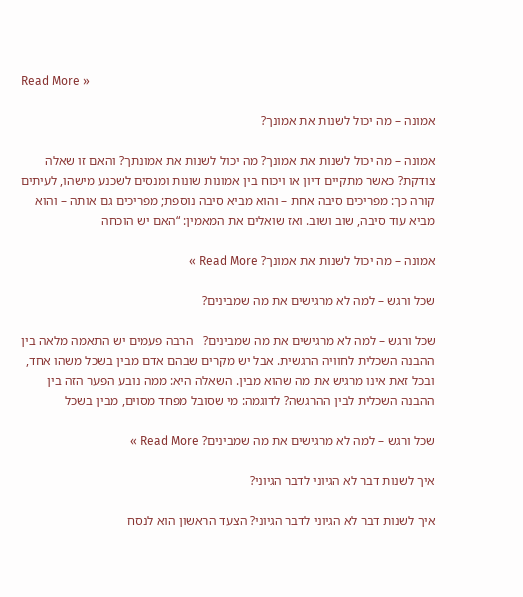Read More »

אמונה – מה יכול לשנות את אמונך?

אמונה – מה יכול לשנות את אמונך? מה יכול לשנות את אמונתך? והאם זו שאלה צודקת? כאשר מתקיים דיון או ויכוח בין אמונות שונות ומנסים לשכנע מישהו, לעיתים קורה כך: מפריכים סיבה אחת – והוא מביא סיבה נוספת; מפריכים גם אותה – והוא מביא עוד סיבה, שוב ושוב. ואז שואלים את המאמין: “האם יש הוכחה

אמונה – מה יכול לשנות את אמונך? Read More »

שכל ורגש – למה לא מרגישים את מה שמבינים?

שכל ורגש – למה לא מרגישים את מה שמבינים?   הרבה פעמים יש התאמה מלאה בין ההבנה השכלית לחוויה הרגשית. אבל יש מקרים שבהם אדם מבין בשכל משהו אחד, ובכל זאת אינו מרגיש את מה שהוא מבין. השאלה היא: ממה נובע הפער הזה בין ההבנה השכלית לבין ההרגשה? לדוגמה: מי שסובל מפחד מסוים, מבין בשכל

שכל ורגש – למה לא מרגישים את מה שמבינים? Read More »

איך לשנות דבר לא הגיוני לדבר הגיוני?

איך לשנות דבר לא הגיוני לדבר הגיוני? הצעד הראשון הוא לנסח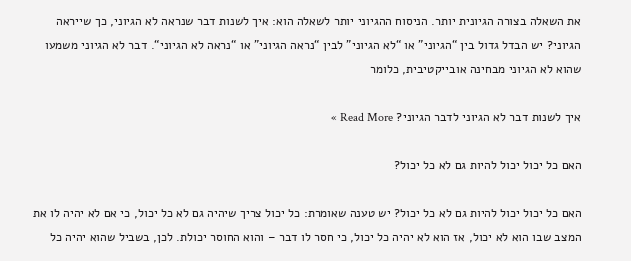את השאלה בצורה הגיונית יותר. הניסוח ההגיוני יותר לשאלה הוא: איך לשנות דבר שנראה לא הגיוני, כך שייראה הגיוני? יש הבדל גדול בין “הגיוני” או “לא הגיוני” לבין “נראה הגיוני” או “נראה לא הגיוני“. דבר לא הגיוני משמעו שהוא לא הגיוני מבחינה אובייקטיבית, כלומר

איך לשנות דבר לא הגיוני לדבר הגיוני? Read More »

האם כל יכול יכול להיות גם לא כל יכול?

האם כל יכול יכול להיות גם לא כל יכול? יש טענה שאומרת: כל יכול צריך שיהיה גם לא כל יכול, כי אם לא יהיה לו את המצב שבו הוא לא יכול, אז הוא לא יהיה כל יכול, כי חסר לו דבר – והוא החוסר יכולת. לכן, בשביל שהוא יהיה כל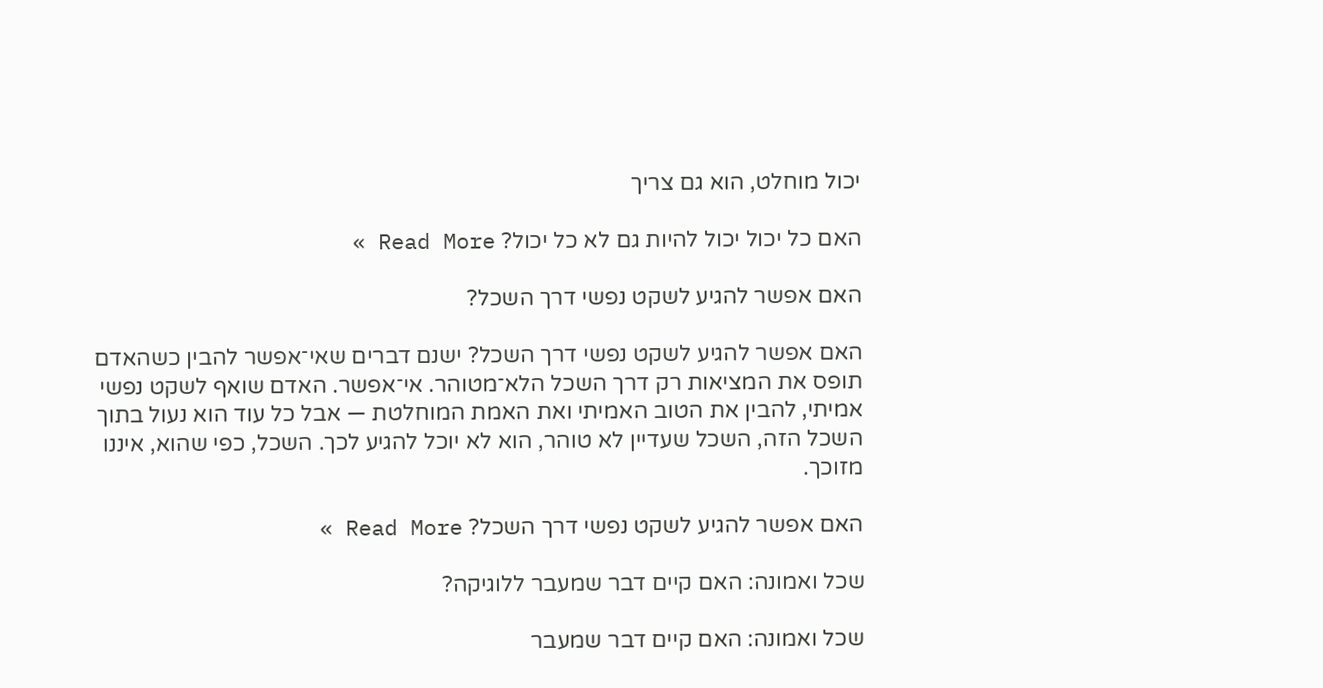יכול מוחלט, הוא גם צריך

האם כל יכול יכול להיות גם לא כל יכול? Read More »

האם אפשר להגיע לשקט נפשי דרך השכל?

האם אפשר להגיע לשקט נפשי דרך השכל? ישנם דברים שאי־אפשר להבין כשהאדם תופס את המציאות רק דרך השכל הלא־מטוהר. אי־אפשר. האדם שואף לשקט נפשי אמיתי, להבין את הטוב האמיתי ואת האמת המוחלטת — אבל כל עוד הוא נעול בתוך השכל הזה, השכל שעדיין לא טוהר, הוא לא יוכל להגיע לכך. השכל, כפי שהוא, איננו מזוכך.

האם אפשר להגיע לשקט נפשי דרך השכל? Read More »

שכל ואמונה: האם קיים דבר שמעבר ללוגיקה?

שכל ואמונה: האם קיים דבר שמעבר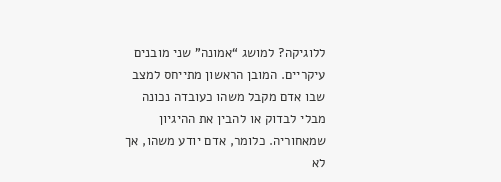ללוגיקה? למושג “אמונה” שני מובנים עיקריים. המובן הראשון מתייחס למצב שבו אדם מקבל משהו כעובדה נכונה מבלי לבדוק או להבין את ההיגיון שמאחוריה. כלומר, אדם יודע משהו, אך לא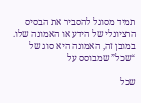תמיד מסוגל להסביר את הבסיס הרציונלי של הידע או האמונה שלו. במובן זה, האמונה היא סוג של “שכל” שמבוסס על

שכל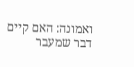ואמונה: האם קיים דבר שמעבר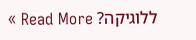ללוגיקה? Read More »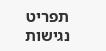תפריט נגישות